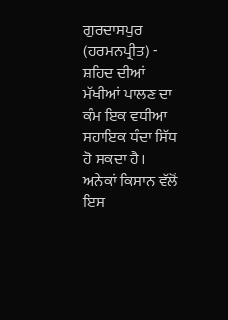ਗੁਰਦਾਸਪੁਰ (ਹਰਮਨਪ੍ਰੀਤ) - ਸ਼ਹਿਦ ਦੀਆਂ ਮੱਖੀਆਂ ਪਾਲਣ ਦਾ ਕੰਮ ਇਕ ਵਧੀਆ ਸਹਾਇਕ ਧੰਦਾ ਸਿੱਧ ਹੋ ਸਕਦਾ ਹੈ। ਅਨੇਕਾਂ ਕਿਸਾਨ ਵੱਲੋਂ ਇਸ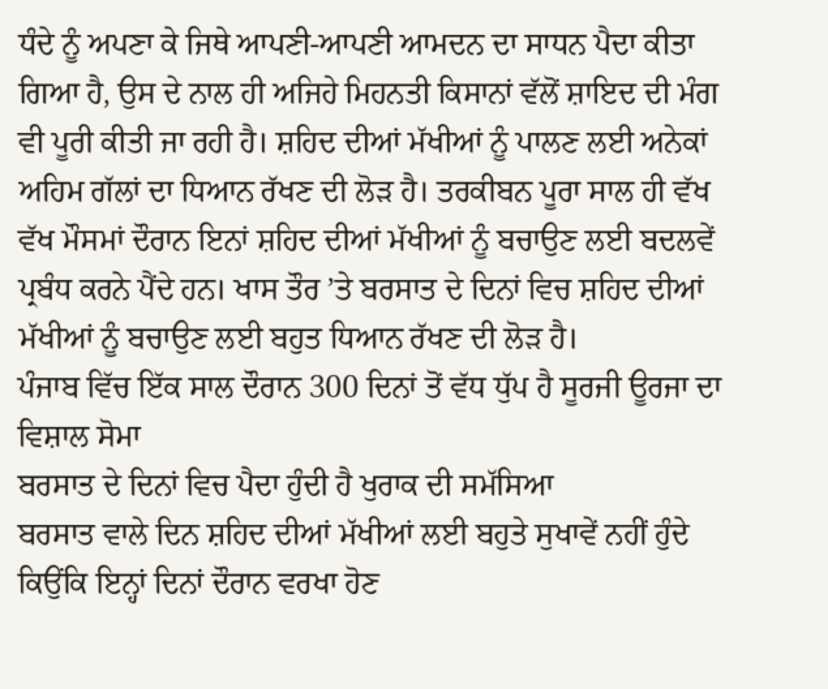ਧੰਦੇ ਨੂੰ ਅਪਣਾ ਕੇ ਜਿਥੇ ਆਪਣੀ-ਆਪਣੀ ਆਮਦਨ ਦਾ ਸਾਧਨ ਪੈਦਾ ਕੀਤਾ ਗਿਆ ਹੈ, ਉਸ ਦੇ ਨਾਲ ਹੀ ਅਜਿਹੇ ਮਿਹਨਤੀ ਕਿਸਾਨਾਂ ਵੱਲੋਂ ਸ਼ਾਇਦ ਦੀ ਮੰਗ ਵੀ ਪੂਰੀ ਕੀਤੀ ਜਾ ਰਹੀ ਹੈ। ਸ਼ਹਿਦ ਦੀਆਂ ਮੱਖੀਆਂ ਨੂੰ ਪਾਲਣ ਲਈ ਅਨੇਕਾਂ ਅਹਿਮ ਗੱਲਾਂ ਦਾ ਧਿਆਨ ਰੱਖਣ ਦੀ ਲੋੜ ਹੈ। ਤਰਕੀਬਨ ਪੂਰਾ ਸਾਲ ਹੀ ਵੱਖ ਵੱਖ ਮੌਸਮਾਂ ਦੌਰਾਨ ਇਨਾਂ ਸ਼ਹਿਦ ਦੀਆਂ ਮੱਖੀਆਂ ਨੂੰ ਬਚਾਉਣ ਲਈ ਬਦਲਵੇਂ ਪ੍ਰਬੰਧ ਕਰਨੇ ਪੈਂਦੇ ਹਨ। ਖਾਸ ਤੌਰ ’ਤੇ ਬਰਸਾਤ ਦੇ ਦਿਨਾਂ ਵਿਚ ਸ਼ਹਿਦ ਦੀਆਂ ਮੱਖੀਆਂ ਨੂੰ ਬਚਾਉਣ ਲਈ ਬਹੁਤ ਧਿਆਨ ਰੱਖਣ ਦੀ ਲੋੜ ਹੈ।
ਪੰਜਾਬ ਵਿੱਚ ਇੱਕ ਸਾਲ ਦੌਰਾਨ 300 ਦਿਨਾਂ ਤੋਂ ਵੱਧ ਧੁੱਪ ਹੈ ਸੂਰਜੀ ਊਰਜਾ ਦਾ ਵਿਸ਼ਾਲ ਸੋਮਾ
ਬਰਸਾਤ ਦੇ ਦਿਨਾਂ ਵਿਚ ਪੈਦਾ ਹੁੰਦੀ ਹੈ ਖੁਰਾਕ ਦੀ ਸਮੱਸਿਆ
ਬਰਸਾਤ ਵਾਲੇ ਦਿਨ ਸ਼ਹਿਦ ਦੀਆਂ ਮੱਖੀਆਂ ਲਈ ਬਹੁਤੇ ਸੁਖਾਵੇਂ ਨਹੀਂ ਹੁੰਦੇ ਕਿਉਂਕਿ ਇਨ੍ਹਾਂ ਦਿਨਾਂ ਦੌਰਾਨ ਵਰਖਾ ਹੋਣ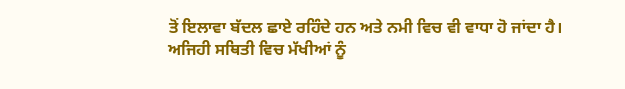ਤੋਂ ਇਲਾਵਾ ਬੱਦਲ ਛਾਏ ਰਹਿੰਦੇ ਹਨ ਅਤੇ ਨਮੀ ਵਿਚ ਵੀ ਵਾਧਾ ਹੋ ਜਾਂਦਾ ਹੈ। ਅਜਿਹੀ ਸਥਿਤੀ ਵਿਚ ਮੱਖੀਆਂ ਨੂੰ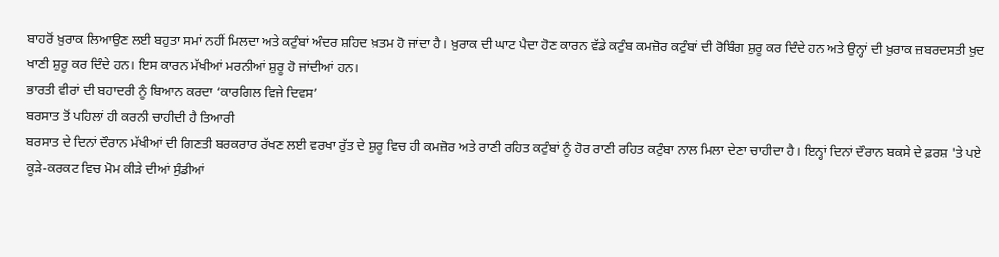ਬਾਹਰੋਂ ਖ਼ੁਰਾਕ ਲਿਆਉਣ ਲਈ ਬਹੁਤਾ ਸਮਾਂ ਨਹੀਂ ਮਿਲਦਾ ਅਤੇ ਕਟੁੰਬਾਂ ਅੰਦਰ ਸ਼ਹਿਦ ਖ਼ਤਮ ਹੋ ਜਾਂਦਾ ਹੈ। ਖ਼ੁਰਾਕ ਦੀ ਘਾਟ ਪੈਦਾ ਹੋਣ ਕਾਰਨ ਵੱਡੇ ਕਟੁੰਬ ਕਮਜ਼ੋਰ ਕਟੁੰਬਾਂ ਦੀ ਰੋਬਿੰਗ ਸ਼ੁਰੂ ਕਰ ਦਿੰਦੇ ਹਨ ਅਤੇ ਉਨ੍ਹਾਂ ਦੀ ਖ਼ੁਰਾਕ ਜ਼ਬਰਦਸਤੀ ਖ਼ੁਦ ਖਾਣੀ ਸ਼ੁਰੂ ਕਰ ਦਿੰਦੇ ਹਨ। ਇਸ ਕਾਰਨ ਮੱਖੀਆਂ ਮਰਨੀਆਂ ਸ਼ੁਰੂ ਹੋ ਜਾਂਦੀਆਂ ਹਨ।
ਭਾਰਤੀ ਵੀਰਾਂ ਦੀ ਬਹਾਦਰੀ ਨੂੰ ਬਿਆਨ ਕਰਦਾ ‘ਕਾਰਗਿਲ ਵਿਜੇ ਦਿਵਸ’
ਬਰਸਾਤ ਤੋਂ ਪਹਿਲਾਂ ਹੀ ਕਰਨੀ ਚਾਹੀਦੀ ਹੈ ਤਿਆਰੀ
ਬਰਸਾਤ ਦੇ ਦਿਨਾਂ ਦੌਰਾਨ ਮੱਖੀਆਂ ਦੀ ਗਿਣਤੀ ਬਰਕਰਾਰ ਰੱਖਣ ਲਈ ਵਰਖਾ ਰੁੱਤ ਦੇ ਸ਼ੁਰੂ ਵਿਚ ਹੀ ਕਮਜ਼ੋਰ ਅਤੇ ਰਾਣੀ ਰਹਿਤ ਕਟੁੰਬਾਂ ਨੂੰ ਹੋਰ ਰਾਣੀ ਰਹਿਤ ਕਟੁੰਬਾ ਨਾਲ ਮਿਲਾ ਦੇਣਾ ਚਾਹੀਦਾ ਹੈ। ਇਨ੍ਹਾਂ ਦਿਨਾਂ ਦੌਰਾਨ ਬਕਸੇ ਦੇ ਫ਼ਰਸ਼ 'ਤੇ ਪਏ ਕੂੜੇ-ਕਰਕਟ ਵਿਚ ਮੋਮ ਕੀੜੇ ਦੀਆਂ ਸੁੰਡੀਆਂ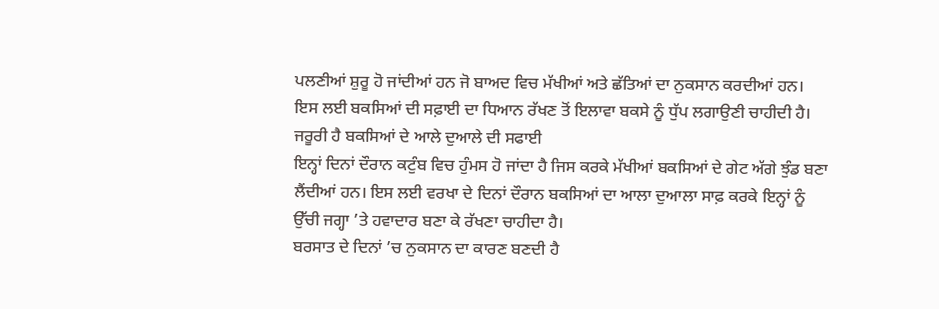ਪਲਣੀਆਂ ਸ਼ੁਰੂ ਹੋ ਜਾਂਦੀਆਂ ਹਨ ਜੋ ਬਾਅਦ ਵਿਚ ਮੱਖੀਆਂ ਅਤੇ ਛੱਤਿਆਂ ਦਾ ਨੁਕਸਾਨ ਕਰਦੀਆਂ ਹਨ। ਇਸ ਲਈ ਬਕਸਿਆਂ ਦੀ ਸਫ਼ਾਈ ਦਾ ਧਿਆਨ ਰੱਖਣ ਤੋਂ ਇਲਾਵਾ ਬਕਸੇ ਨੂੰ ਧੁੱਪ ਲਗਾਉਣੀ ਚਾਹੀਦੀ ਹੈ।
ਜਰੂਰੀ ਹੈ ਬਕਸਿਆਂ ਦੇ ਆਲੇ ਦੁਆਲੇ ਦੀ ਸਫਾਈ
ਇਨ੍ਹਾਂ ਦਿਨਾਂ ਦੌਰਾਨ ਕਟੁੰਬ ਵਿਚ ਹੁੰਮਸ ਹੋ ਜਾਂਦਾ ਹੈ ਜਿਸ ਕਰਕੇ ਮੱਖੀਆਂ ਬਕਸਿਆਂ ਦੇ ਗੇਟ ਅੱਗੇ ਝੁੰਡ ਬਣਾ ਲੈਂਦੀਆਂ ਹਨ। ਇਸ ਲਈ ਵਰਖਾ ਦੇ ਦਿਨਾਂ ਦੌਰਾਨ ਬਕਸਿਆਂ ਦਾ ਆਲਾ ਦੁਆਲਾ ਸਾਫ਼ ਕਰਕੇ ਇਨ੍ਹਾਂ ਨੂੰ ਉੱਚੀ ਜਗ੍ਹਾ ’ਤੇ ਹਵਾਦਾਰ ਬਣਾ ਕੇ ਰੱਖਣਾ ਚਾਹੀਦਾ ਹੈ।
ਬਰਸਾਤ ਦੇ ਦਿਨਾਂ ’ਚ ਨੁਕਸਾਨ ਦਾ ਕਾਰਣ ਬਣਦੀ ਹੈ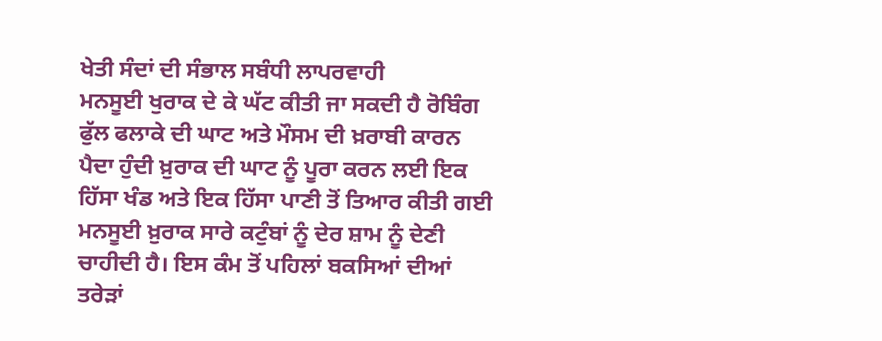ਖੇਤੀ ਸੰਦਾਂ ਦੀ ਸੰਭਾਲ ਸਬੰਧੀ ਲਾਪਰਵਾਹੀ
ਮਨਸੂਈ ਖੁਰਾਕ ਦੇ ਕੇ ਘੱਟ ਕੀਤੀ ਜਾ ਸਕਦੀ ਹੈ ਰੋਬਿੰਗ
ਫੁੱਲ ਫਲਾਕੇ ਦੀ ਘਾਟ ਅਤੇ ਮੌਸਮ ਦੀ ਖ਼ਰਾਬੀ ਕਾਰਨ ਪੈਦਾ ਹੁੰਦੀ ਖ਼ੁਰਾਕ ਦੀ ਘਾਟ ਨੂੰ ਪੂਰਾ ਕਰਨ ਲਈ ਇਕ ਹਿੱਸਾ ਖੰਡ ਅਤੇ ਇਕ ਹਿੱਸਾ ਪਾਣੀ ਤੋਂ ਤਿਆਰ ਕੀਤੀ ਗਈ ਮਨਸੂਈ ਖ਼ੁਰਾਕ ਸਾਰੇ ਕਟੁੰਬਾਂ ਨੂੰ ਦੇਰ ਸ਼ਾਮ ਨੂੰ ਦੇਣੀ ਚਾਹੀਦੀ ਹੈ। ਇਸ ਕੰਮ ਤੋਂ ਪਹਿਲਾਂ ਬਕਸਿਆਂ ਦੀਆਂ ਤਰੇੜਾਂ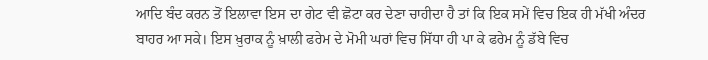ਆਦਿ ਬੰਦ ਕਰਨ ਤੋਂ ਇਲਾਵਾ ਇਸ ਦਾ ਗੇਟ ਵੀ ਛੋਟਾ ਕਰ ਦੇਣਾ ਚਾਹੀਦਾ ਹੈ ਤਾਂ ਕਿ ਇਕ ਸਮੇਂ ਵਿਚ ਇਕ ਹੀ ਮੱਖੀ ਅੰਦਰ ਬਾਹਰ ਆ ਸਕੇ। ਇਸ ਖ਼ੁਰਾਕ ਨੂੰ ਖ਼ਾਲੀ ਫਰੇਮ ਦੇ ਮੋਮੀ ਘਰਾਂ ਵਿਚ ਸਿੱਧਾ ਹੀ ਪਾ ਕੇ ਫਰੇਮ ਨੂੰ ਡੱਬੇ ਵਿਚ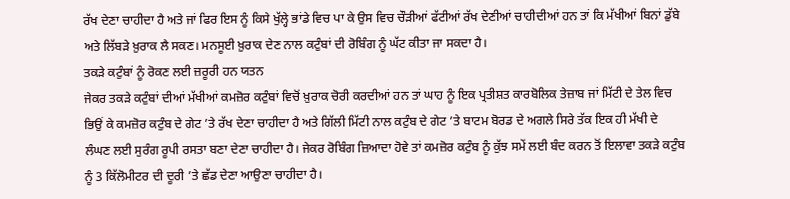ਰੱਖ ਦੇਣਾ ਚਾਹੀਦਾ ਹੈ ਅਤੇ ਜਾਂ ਫਿਰ ਇਸ ਨੂੰ ਕਿਸੇ ਖੁੱਲ੍ਹੇ ਭਾਂਡੇ ਵਿਚ ਪਾ ਕੇ ਉਸ ਵਿਚ ਚੌੜੀਆਂ ਫੱਟੀਆਂ ਰੱਖ ਦੇਣੀਆਂ ਚਾਹੀਦੀਆਂ ਹਨ ਤਾਂ ਕਿ ਮੱਖੀਆਂ ਬਿਨਾਂ ਡੁੱਬੇ ਅਤੇ ਲਿੱਬੜੇ ਖ਼ੁਰਾਕ ਲੈ ਸਕਣ। ਮਨਸੂਈ ਖ਼ੁਰਾਕ ਦੇਣ ਨਾਲ ਕਟੁੰਬਾਂ ਦੀ ਰੋਬਿੰਗ ਨੂੰ ਘੱਟ ਕੀਤਾ ਜਾ ਸਕਦਾ ਹੈ।
ਤਕੜੇ ਕਟੁੰਬਾਂ ਨੂੰ ਰੋਕਣ ਲਈ ਜ਼ਰੂਰੀ ਹਨ ਯਤਨ
ਜੇਕਰ ਤਕੜੇ ਕਟੁੰਬਾਂ ਦੀਆਂ ਮੱਖੀਆਂ ਕਮਜ਼ੋਰ ਕਟੁੰਬਾਂ ਵਿਚੋਂ ਖ਼ੁਰਾਕ ਚੋਰੀ ਕਰਦੀਆਂ ਹਨ ਤਾਂ ਘਾਹ ਨੂੰ ਇਕ ਪ੍ਰਤੀਸ਼ਤ ਕਾਰਬੋਲਿਕ ਤੇਜ਼ਾਬ ਜਾਂ ਮਿੱਟੀ ਦੇ ਤੇਲ ਵਿਚ ਭਿਉਂ ਕੇ ਕਮਜ਼ੋਰ ਕਟੁੰਬ ਦੇ ਗੇਟ ’ਤੇ ਰੱਖ ਦੇਣਾ ਚਾਹੀਦਾ ਹੈ ਅਤੇ ਗਿੱਲੀ ਮਿੱਟੀ ਨਾਲ ਕਟੁੰਬ ਦੇ ਗੇਟ ’ਤੇ ਬਾਟਮ ਬੋਰਡ ਦੇ ਅਗਲੇ ਸਿਰੇ ਤੱਕ ਇਕ ਹੀ ਮੱਖੀ ਦੇ ਲੰਘਣ ਲਈ ਸੁਰੰਗ ਰੂਪੀ ਰਸਤਾ ਬਣਾ ਦੇਣਾ ਚਾਹੀਦਾ ਹੈ। ਜੇਕਰ ਰੋਬਿੰਗ ਜ਼ਿਆਦਾ ਹੋਵੇ ਤਾਂ ਕਮਜ਼ੋਰ ਕਟੁੰਬ ਨੂੰ ਕੁੱਝ ਸਮੇਂ ਲਈ ਬੰਦ ਕਰਨ ਤੋਂ ਇਲਾਵਾ ਤਕੜੇ ਕਟੁੰਬ ਨੂੰ 3 ਕਿੱਲੋਮੀਟਰ ਦੀ ਦੂਰੀ ’ਤੇ ਛੱਡ ਦੇਣਾ ਆਉਣਾ ਚਾਹੀਦਾ ਹੈ।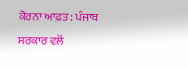ਕੋਰਨਾ ਆਫ਼ਤ: ਪੰਜਾਬ ਸਰਕਾਰ ਵਲੋਂ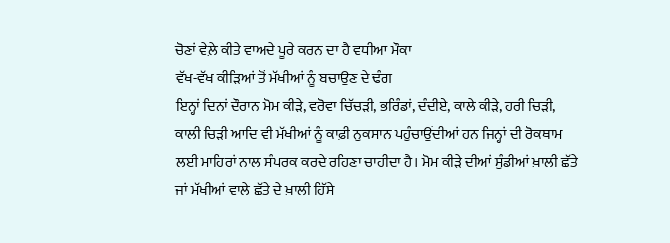ਚੋਣਾਂ ਵੇਲ਼ੇ ਕੀਤੇ ਵਾਅਦੇ ਪੂਰੇ ਕਰਨ ਦਾ ਹੈ ਵਧੀਆ ਮੌਕਾ
ਵੱਖ-ਵੱਖ ਕੀੜਿਆਂ ਤੋਂ ਮੱਖੀਆਂ ਨੂੰ ਬਚਾਉਣ ਦੇ ਢੰਗ
ਇਨ੍ਹਾਂ ਦਿਨਾਂ ਦੌਰਾਨ ਮੋਮ ਕੀੜੇ, ਵਰੋਵਾ ਚਿੱਚੜੀ, ਭਰਿੰਡਾਂ, ਦੰਦੀਏ, ਕਾਲੇ ਕੀੜੇ, ਹਰੀ ਚਿੜੀ, ਕਾਲੀ ਚਿੜੀ ਆਦਿ ਵੀ ਮੱਖੀਆਂ ਨੂੰ ਕਾਫ਼ੀ ਨੁਕਸਾਨ ਪਹੁੰਚਾਉਂਦੀਆਂ ਹਨ ਜਿਨ੍ਹਾਂ ਦੀ ਰੋਕਥਾਮ ਲਈ ਮਾਹਿਰਾਂ ਨਾਲ ਸੰਪਰਕ ਕਰਦੇ ਰਹਿਣਾ ਚਾਹੀਦਾ ਹੈ। ਮੋਮ ਕੀੜੇ ਦੀਆਂ ਸੁੰਡੀਆਂ ਖ਼ਾਲੀ ਛੱਤੇ ਜਾਂ ਮੱਖੀਆਂ ਵਾਲੇ ਛੱਤੇ ਦੇ ਖ਼ਾਲੀ ਹਿੱਸੇ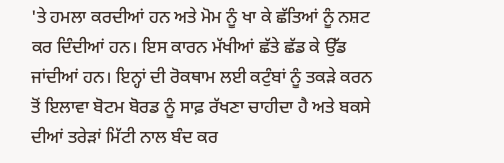'ਤੇ ਹਮਲਾ ਕਰਦੀਆਂ ਹਨ ਅਤੇ ਮੋਮ ਨੂੰ ਖਾ ਕੇ ਛੱਤਿਆਂ ਨੂੰ ਨਸ਼ਟ ਕਰ ਦਿੰਦੀਆਂ ਹਨ। ਇਸ ਕਾਰਨ ਮੱਖੀਆਂ ਛੱਤੇ ਛੱਡ ਕੇ ਉੱਡ ਜਾਂਦੀਆਂ ਹਨ। ਇਨ੍ਹਾਂ ਦੀ ਰੋਕਥਾਮ ਲਈ ਕਟੁੰਬਾਂ ਨੂੰ ਤਕੜੇ ਕਰਨ ਤੋਂ ਇਲਾਵਾ ਬੋਟਮ ਬੋਰਡ ਨੂੰ ਸਾਫ਼ ਰੱਖਣਾ ਚਾਹੀਦਾ ਹੈ ਅਤੇ ਬਕਸੇ ਦੀਆਂ ਤਰੇੜਾਂ ਮਿੱਟੀ ਨਾਲ ਬੰਦ ਕਰ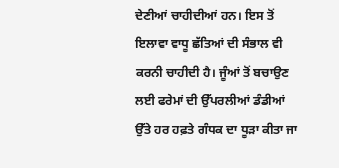ਦੇਣੀਆਂ ਚਾਹੀਦੀਆਂ ਹਨ। ਇਸ ਤੋਂ ਇਲਾਵਾ ਵਾਧੂ ਛੱਤਿਆਂ ਦੀ ਸੰਭਾਲ ਵੀ ਕਰਨੀ ਚਾਹੀਦੀ ਹੈ। ਜੂੰਆਂ ਤੋਂ ਬਚਾਉਣ ਲਈ ਫਰੇਮਾਂ ਦੀ ਉੱਪਰਲੀਆਂ ਡੰਡੀਆਂ ਉੱਤੇ ਹਰ ਹਫ਼ਤੇ ਗੰਧਕ ਦਾ ਧੂੜਾ ਕੀਤਾ ਜਾ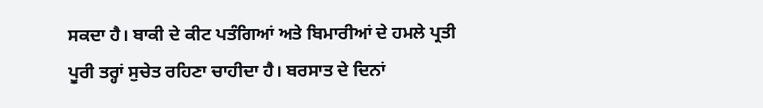ਸਕਦਾ ਹੈ। ਬਾਕੀ ਦੇ ਕੀਟ ਪਤੰਗਿਆਂ ਅਤੇ ਬਿਮਾਰੀਆਂ ਦੇ ਹਮਲੇ ਪ੍ਰਤੀ ਪੂਰੀ ਤਰ੍ਹਾਂ ਸੁਚੇਤ ਰਹਿਣਾ ਚਾਹੀਦਾ ਹੈ। ਬਰਸਾਤ ਦੇ ਦਿਨਾਂ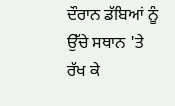ਦੌਰਾਨ ਡੱਬਿਆਂ ਨੂੰ ਉੱਚੇ ਸਥਾਨ 'ਤੇ ਰੱਖ ਕੇ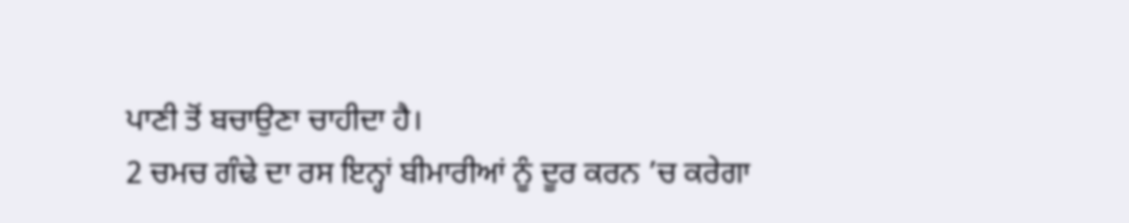ਪਾਣੀ ਤੋਂ ਬਚਾਉਣਾ ਚਾਹੀਦਾ ਹੈ।
2 ਚਮਚ ਗੰਢੇ ਦਾ ਰਸ ਇਨ੍ਹਾਂ ਬੀਮਾਰੀਆਂ ਨੂੰ ਦੂਰ ਕਰਨ ’ਚ ਕਰੇਗਾ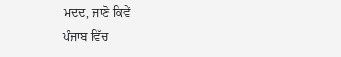ਮਦਦ, ਜਾਣੋ ਕਿਵੇਂ
ਪੰਜਾਬ ਵਿੱਚ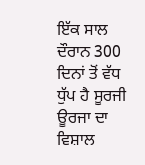ਇੱਕ ਸਾਲ ਦੌਰਾਨ 300 ਦਿਨਾਂ ਤੋਂ ਵੱਧ ਧੁੱਪ ਹੈ ਸੂਰਜੀ ਊਰਜਾ ਦਾ ਵਿਸ਼ਾਲ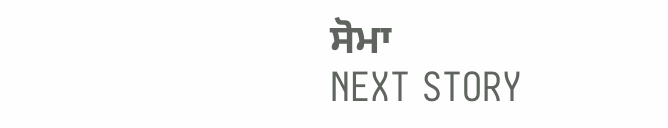ਸੋਮਾ
NEXT STORY